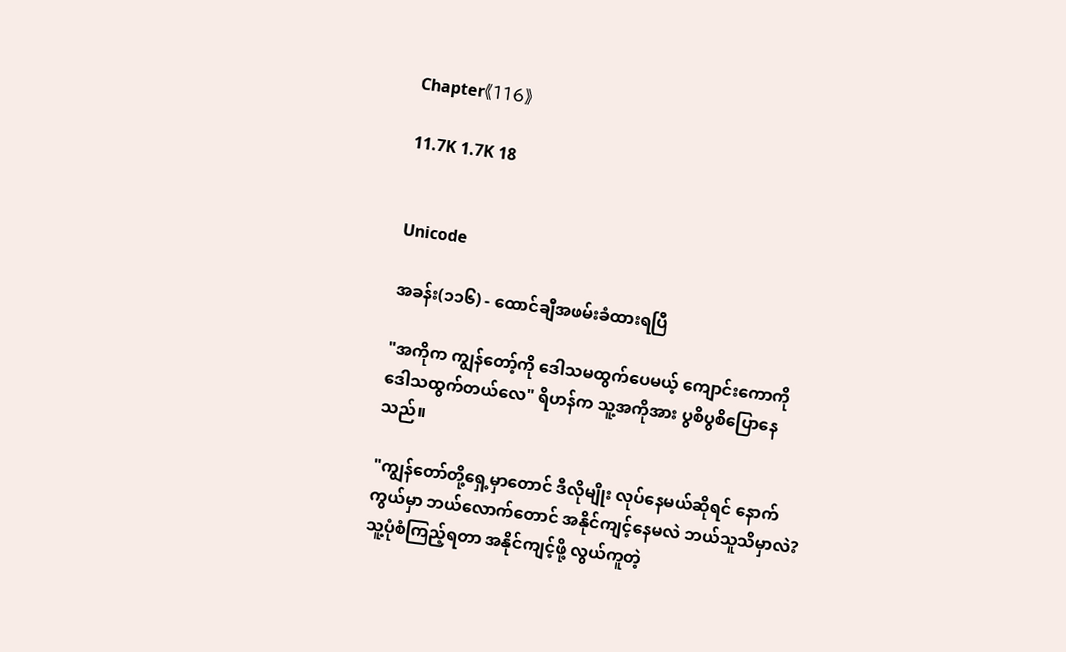Chapter《116》

11.7K 1.7K 18


Unicode

အခန်း(၁၁၆) - ထောင်ချီအဖမ်းခံထားရပြီ

"အကိုက ကျွန်တော့်ကို ဒေါသမထွက်ပေမယ့် ကျောင်းကောကို ဒေါသထွက်တယ်လေ" ရိဟန်က သူ့အကိုအား ပွစိပွစိပြောနေသည်။

"ကျွန်တော်တို့ရှေ့မှာတောင် ဒီလိုမျိုး လုပ်နေမယ်ဆိုရင် နောက်ကွယ်မှာ ဘယ်လောက်တောင် အနိုင်ကျင့်နေမလဲ ဘယ်သူသိမှာလဲ? သူ့ပုံစံကြည့်ရတာ အနိုင်ကျင့်ဖို့ လွယ်ကူတဲ့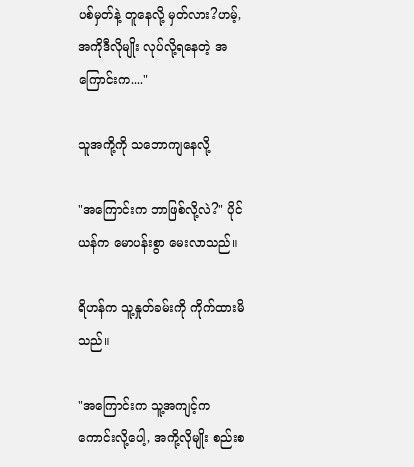ပစ်မှတ်နဲ့ တူနေလို့ မှတ်လား?ဟမ့်, အကိုဒီလိုမျိုး လုပ်လို့ရနေတဲ့ အကြောင်းက...."

သူအကို့ကို သဘောကျနေလို့

"အကြောင်းက ဘာဖြစ်လို့လဲ?" ပိုင်ယန်က မောပန်းစွာ မေးလာသည်။

ရိဟန်က သူ့နှုတ်ခမ်းကို ကိုက်ထားမိသည်။

"အကြောင်းက သူ့အကျင့်က ကောင်းလို့ပေါ့, အကို့လိုမျိုး စည်းစ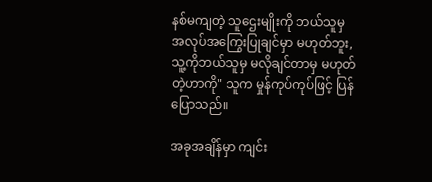နစ်မကျတဲ့ သူဌေးမျိုးကို ဘယ်သူမှ အလုပ်အကြွေးပြုချင်မှာ မဟုတ်ဘူး, သူ့ကိုဘယ်သူမှ မလိုချင်တာမှ မဟုတ်တဲ့ဟာကို" သူက မှုန်ကုပ်ကုပ်ဖြင့် ပြန်ပြောသည်။

အခုအချိန်မှာ ကျင်း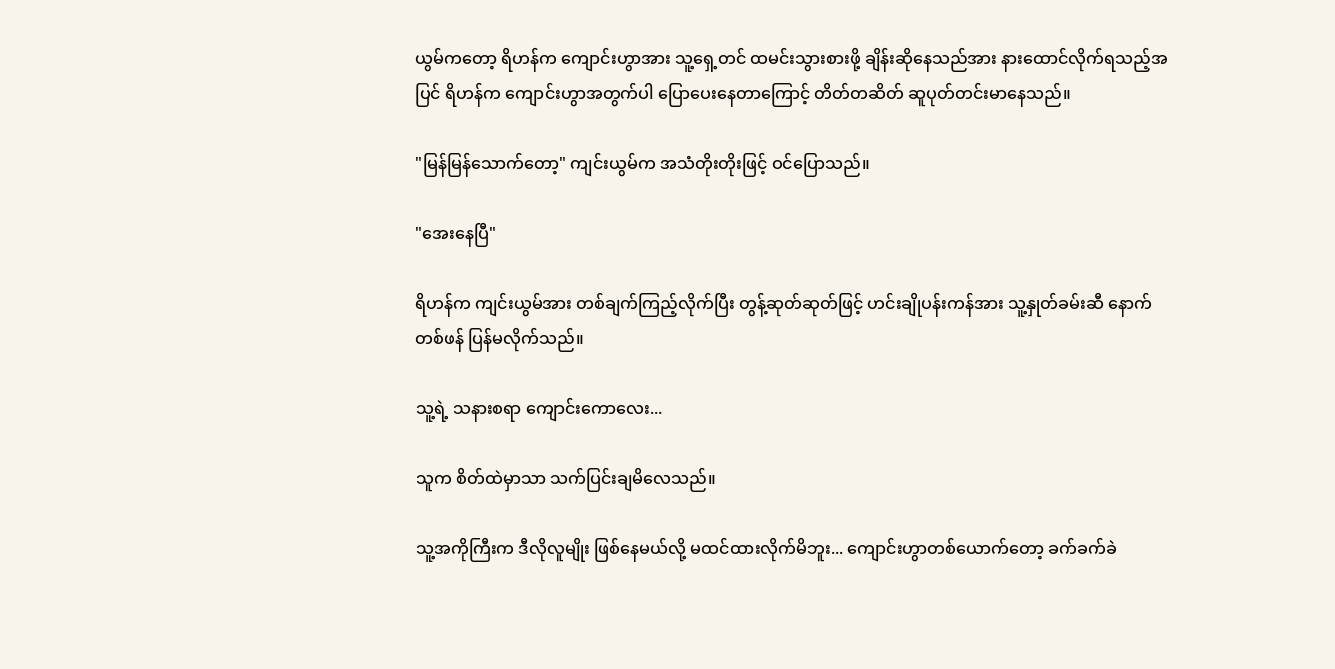ယွမ်ကတော့ ရိဟန်က ကျောင်းဟွာအား သူ့ရှေ့တင် ထမင်းသွားစားဖို့ ချိန်းဆိုနေသည်အား နားထောင်လိုက်ရသည့်အပြင် ရိဟန်က ကျောင်းဟွာအတွက်ပါ ပြောပေးနေတာကြောင့် တိတ်တဆိတ် ဆူပုတ်တင်းမာနေသည်။

"မြန်မြန်သောက်တော့" ကျင်းယွမ်က အသံတိုးတိုးဖြင့် ဝင်ပြောသည်။

"အေးနေပြီ"

ရိဟန်က ကျင်းယွမ်အား တစ်ချက်ကြည့်လိုက်ပြီး တွန့်ဆုတ်ဆုတ်ဖြင့် ဟင်းချိုပန်းကန်အား သူ့နှုတ်ခမ်းဆီ နောက်တစ်ဖန် ပြန်မလိုက်သည်။

သူ့ရဲ့ သနားစရာ ကျောင်းကောလေး...

သူက စိတ်ထဲမှာသာ သက်ပြင်းချမိလေသည်။

သူ့အကိုကြီးက ဒီလိုလူမျိုး ဖြစ်နေမယ်လို့ မထင်ထားလိုက်မိဘူး... ကျောင်းဟွာတစ်ယောက်တော့ ခက်ခက်ခဲ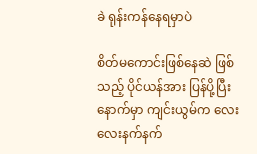ခဲ ရုန်းကန်နေရမှာပဲ

စိတ်မကောင်းဖြစ်နေဆဲ ဖြစ်သည့် ပိုင်ယန်အား ပြန်ပို့ပြီးနောက်မှာ ကျင်းယွမ်က လေးလေးနက်နက်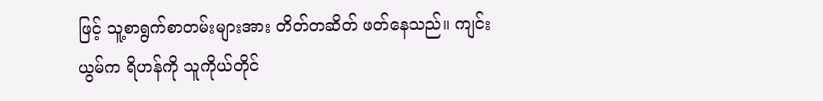ဖြင့် သူ့စာရွက်စာတမ်းများအား တိတ်တဆိတ် ဖတ်နေသည်။ ကျင်းယွမ်က ရိဟန်ကို သူကိုယ်တိုင်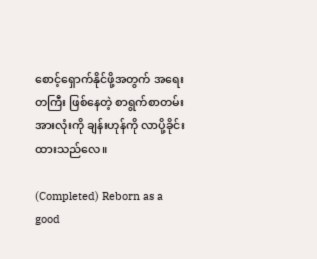စောင့်ရှောက်နိုင်ဖို့အတွက် အရေးတကြီး ဖြစ်နေတဲ့ စာရွက်စာတမ်းအားလုံးကို ချန်းဟုန်ကို လာပို့ခိုင်းထားသည်လေ။

(Completed) Reborn as a good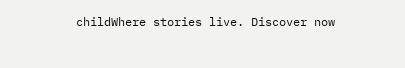childWhere stories live. Discover now